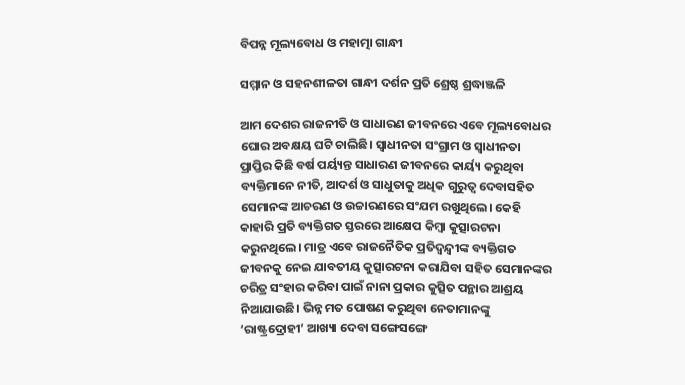ବିପନ୍ନ ମୂଲ୍ୟବୋଧ ଓ ମହାତ୍ମା ଗାନ୍ଧୀ

ସମ୍ମାନ ଓ ସହନଶୀଳତା ଗାନ୍ଧୀ ଦର୍ଶନ ପ୍ରତି ଶ୍ରେଷ୍ଠ ଶ୍ରଦ୍ଧାଞ୍ଜଳି

ଆମ ଦେଶର ରାଜନୀତି ଓ ସାଧାରଣ ଜୀବନରେ ଏବେ ମୂଲ୍ୟବୋଧର ଘୋର ଅବକ୍ଷୟ ଘଟି ଚାଲିଛି। ସ୍ବାଧୀନତା ସଂଗ୍ରାମ ଓ ସ୍ବାଧୀନତା ପ୍ରାପ୍ତିର କିଛି ବର୍ଷ ପର୍ୟ୍ୟନ୍ତ ସାଧାରଣ ଜୀବନରେ କାର୍ୟ୍ୟ କରୁଥିବା ବ୍ୟକ୍ତିମାନେ ନୀତି, ଆଦର୍ଶ ଓ ସାଧୁତାକୁ ଅଧିକ ଗୁରୁତ୍ବ ଦେବାସହିତ ସେମାନଙ୍କ ଆଚରଣ ଓ ଉଚ୍ଚାରଣରେ ସଂଯମ ରଖୁଥିଲେ। କେହି କାହାରି ପ୍ରତି ବ୍ୟକ୍ତିଗତ ସ୍ତରରେ ଆକ୍ଷେପ କିମ୍ବା କୁତ୍ସାରଟନା କରୁନଥିଲେ। ମାତ୍ର ଏବେ ରାଜନୈତିକ ପ୍ରତିଦ୍ବନ୍ଦ୍ବୀଙ୍କ ବ୍ୟକ୍ତିଗତ ଜୀବନକୁ ନେଇ ଯାବତୀୟ କୁତ୍ସାରଟନା କରାଯିବା ସହିତ ସେମାନଙ୍କର ଚରିତ୍ର ସଂହାର କରିବା ପାଇଁ ନାନା ପ୍ରକାର କୁତ୍ସିତ ପନ୍ଥାର ଆଶ୍ରୟ ନିଆଯାଉଛି। ଭିନ୍ନ ମତ ପୋଷଣ କରୁଥିବା ନେତାମାନଙ୍କୁ ‘ରାଷ୍ଟ୍ରଦ୍ରୋହୀ’ ଆଖ୍ୟା ଦେବା ସଙ୍ଗେସଙ୍ଗେ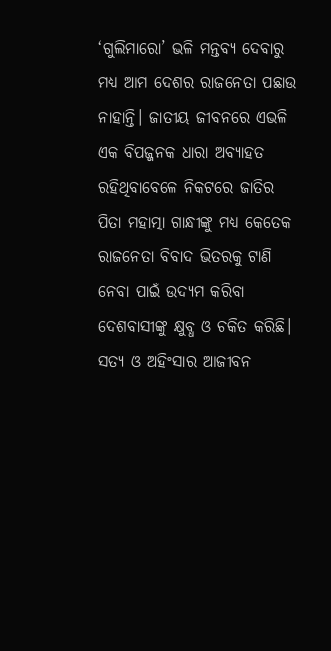‘ଗୁଲିମାରୋ’ ଭଳି ମନ୍ତବ୍ୟ ଦେବାରୁ ମଧ୍ୟ ଆମ ଦେଶର ରାଜନେତା ପଛାଉ ନାହାନ୍ତି। ଜାତୀୟ ଜୀବନରେ ଏଭଳି ଏକ ବିପଜ୍ଜନକ ଧାରା ଅବ୍ୟାହତ ରହିଥିବାବେଳେ ନିକଟରେ ଜାତିର ପିତା ମହାତ୍ମା ଗାନ୍ଧୀଙ୍କୁ ମଧ୍ୟ କେତେକ ରାଜନେତା ବିବାଦ ଭିତରକୁ ଟାଣି ନେବା ପାଇଁ ଉଦ୍ୟମ କରିବା ଦେଶବାସୀଙ୍କୁ କ୍ଷୁବ୍ଧ ଓ ଚକିତ କରିଛି।
ସତ୍ୟ ଓ ଅହିଂସାର ଆଜୀବନ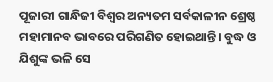ପୂଜାରୀ ଗାନ୍ଧିଜୀ ବିଶ୍ବର ଅନ୍ୟତମ ସର୍ବକାଳୀନ ଶ୍ରେଷ୍ଠ ମହାମାନବ ଭାବରେ ପରିଗଣିତ ହୋଇଥାନ୍ତି। ବୁଦ୍ଧ ଓ ଯିଶୁଙ୍କ ଭଳି ସେ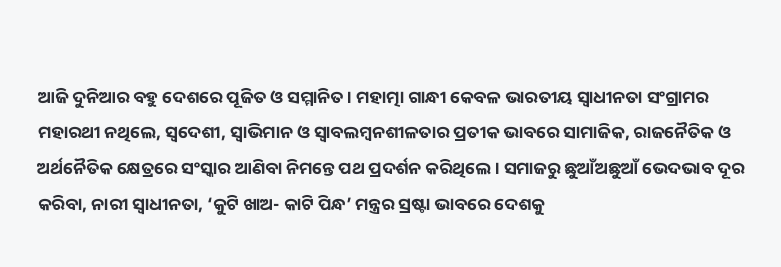ଆଜି ଦୁନିଆର ବହୁ ଦେଶରେ ପୂଜିତ ଓ ସମ୍ମାନିତ। ମହାତ୍ମା ଗାନ୍ଧୀ କେବଳ ଭାରତୀୟ ସ୍ବାଧୀନତା ସଂଗ୍ରାମର ମହାରଥୀ ନଥିଲେ, ସ୍ବଦେଶୀ, ସ୍ବାଭିମାନ ଓ ସ୍ବାବଲମ୍ବନଶୀଳତାର ପ୍ରତୀକ ଭାବରେ ସାମାଜିକ, ରାଜନୈତିକ ଓ ଅର୍ଥନୈତିକ କ୍ଷେତ୍ରରେ ସଂସ୍କାର ଆଣିବା ନିମନ୍ତେ ପଥ ପ୍ରଦର୍ଶନ କରିଥିଲେ। ସମାଜରୁ ଛୁଆଁଅଛୁଆଁ ଭେଦଭାବ ଦୂର କରିବା, ନାରୀ ସ୍ବାଧୀନତା, ‘କୁଟି ଖାଅ- କାଟି ପିନ୍ଧ’ ମନ୍ତ୍ରର ସ୍ରଷ୍ଟା ଭାବରେ ଦେଶକୁ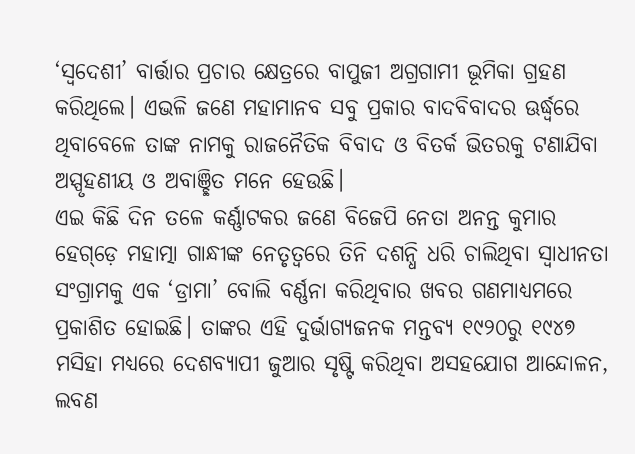‘ସ୍ବଦେଶୀ’ ବାର୍ତ୍ତାର ପ୍ରଚାର କ୍ଷେତ୍ରରେ ବାପୁଜୀ ଅଗ୍ରଗାମୀ ଭୂମିକା ଗ୍ରହଣ କରିଥିଲେ। ଏଭଳି ଜଣେ ମହାମାନବ ସବୁ ପ୍ରକାର ବାଦବିବାଦର ଊର୍ଦ୍ଧ୍ବରେ ଥିବାବେଳେ ତାଙ୍କ ନାମକୁ ରାଜନୈତିକ ବିବାଦ ଓ ବିତର୍କ ଭିତରକୁ ଟଣାଯିବା ଅସ୍ପୃହଣୀୟ ଓ ଅବାଞ୍ଛିତ ମନେ ହେଉଛି।
ଏଇ କିଛି ଦିନ ତଳେ କର୍ଣ୍ଣାଟକର ଜଣେ ବିଜେପି ନେତା ଅନନ୍ତ କୁମାର ହେଗ୍‌ଡ଼େ ମହାତ୍ମା ଗାନ୍ଧୀଙ୍କ ନେତୃତ୍ବରେ ତିନି ଦଶନ୍ଧି ଧରି ଚାଲିଥିବା ସ୍ବାଧୀନତା ସଂଗ୍ରାମକୁ ଏକ ‘ଡ୍ରାମା’ ବୋଲି ବର୍ଣ୍ଣନା କରିଥିବାର ଖବର ଗଣମାଧ୍ୟମରେ ପ୍ରକାଶିତ ହୋଇଛି। ତାଙ୍କର ଏହି ଦୁର୍ଭାଗ୍ୟଜନକ ମନ୍ତବ୍ୟ ୧୯୨୦ରୁ ୧୯୪୭ ମସିହା ମଧ୍ୟରେ ଦେଶବ୍ୟାପୀ ଜୁଆର ସୃଷ୍ଟି କରିଥିବା ଅସହଯୋଗ ଆନ୍ଦୋଳନ, ଲବଣ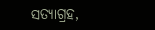ସତ୍ୟାଗ୍ରହ,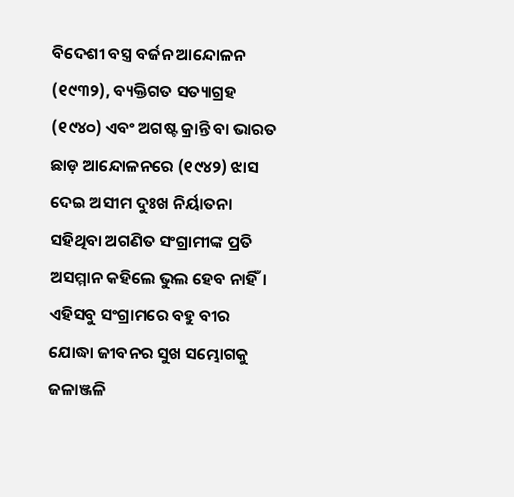ବିଦେଶୀ ବସ୍ତ୍ର ବର୍ଜନ ଆନ୍ଦୋଳନ (୧୯୩୨), ବ୍ୟକ୍ତିଗତ ସତ୍ୟାଗ୍ରହ (୧୯୪୦) ଏବଂ ଅଗଷ୍ଟ କ୍ରାନ୍ତି ବା ଭାରତ ଛାଡ଼ ଆନ୍ଦୋଳନରେ (୧୯୪୨) ଝାସ ଦେଇ ଅସୀମ ଦୁଃଖ ନିର୍ୟାତନା ସହିଥିବା ଅଗଣିତ ସଂଗ୍ରାମୀଙ୍କ ପ୍ରତି ଅସମ୍ମାନ କହିଲେ ଭୁଲ ହେବ ନାହିଁ। ଏହିସବୁ ସଂଗ୍ରାମରେ ବହୁ ବୀର ଯୋଦ୍ଧା ଜୀବନର ସୁଖ ସମ୍ଭୋଗକୁ ଜଳାଞ୍ଜଳି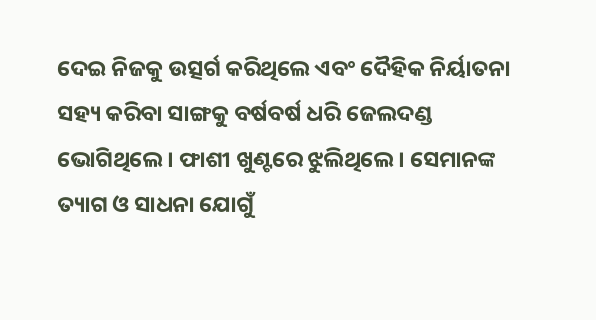ଦେଇ ନିଜକୁ ଉତ୍ସର୍ଗ କରିଥିଲେ ଏବଂ ଦୈହିକ ନିର୍ୟାତନା ସହ୍ୟ କରିବା ସାଙ୍ଗକୁ ବର୍ଷବର୍ଷ ଧରି ଜେଲଦଣ୍ଡ ଭୋଗିଥିଲେ। ଫାଶୀ ଖୁଣ୍ଟରେ ଝୁଲିଥିଲେ। ସେମାନଙ୍କ ତ୍ୟାଗ ଓ ସାଧନା ଯୋଗୁଁ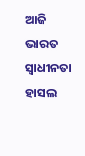ଆଜି ଭାରତ ସ୍ବାଧୀନତା ହାସଲ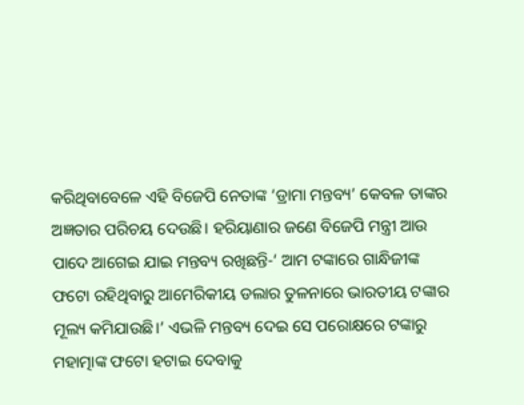କରିଥିବାବେଳେ ଏହି ବିଜେପି ନେତାଙ୍କ ‘ଡ୍ରାମା ମନ୍ତବ୍ୟ’ କେବଳ ତାଙ୍କର ଅଜ୍ଞତାର ପରିଚୟ ଦେଉଛି। ହରିୟାଣାର ଜଣେ ବିଜେପି ମନ୍ତ୍ରୀ ଆଉ ପାଦେ ଆଗେଇ ଯାଇ ମନ୍ତବ୍ୟ ରଖିଛନ୍ତି-‘ ଆମ ଟଙ୍କାରେ ଗାନ୍ଧିଜୀଙ୍କ ଫଟୋ ରହିଥିବାରୁ ଆମେରିକୀୟ ଡଲାର ତୁଳନାରେ ଭାରତୀୟ ଟଙ୍କାର ମୂଲ୍ୟ କମିଯାଉଛି।’ ଏଭଳି ମନ୍ତବ୍ୟ ଦେଇ ସେ ପରୋକ୍ଷରେ ଟଙ୍କାରୁ ମହାତ୍ମାଙ୍କ ଫଟୋ ହଟାଇ ଦେବାକୁ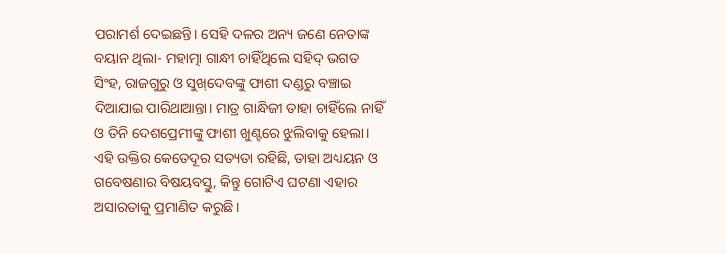ପରାମର୍ଶ ଦେଇଛନ୍ତି। ସେହି ଦଳର ଅନ୍ୟ ଜଣେ ନେତାଙ୍କ ବୟାନ ଥିଲା- ମହାତ୍ମା ଗାନ୍ଧୀ ଚାହିଁଥିଲେ ସହିଦ୍‌ ଭଗତ ସିଂହ, ରାଜଗୁରୁ ଓ ସୁଖ୍‌ଦେବଙ୍କୁ ଫାଶୀ ଦଣ୍ଡରୁ ବଞ୍ଚାଇ ଦିଆଯାଇ ପାରିଥାଆନ୍ତା। ମାତ୍ର ଗାନ୍ଧିଜୀ ତାହା ଚାହିଁଲେ ନାହିଁ ଓ ତିନି ଦେଶପ୍ରେମୀଙ୍କୁ ଫାଶୀ ଖୁଣ୍ଟରେ ଝୁଲିବାକୁ ହେଲା। ଏହି ଉକ୍ତିର କେତେଦୂର ସତ୍ୟତା ରହିଛି, ତାହା ଅଧ୍ୟୟନ ଓ ଗବେଷଣାର ବିଷୟବସ୍ତୁ, କିନ୍ତୁ ଗୋଟିଏ ଘଟଣା ଏହାର ଅସାରତାକୁ ପ୍ରମାଣିତ କରୁଛି।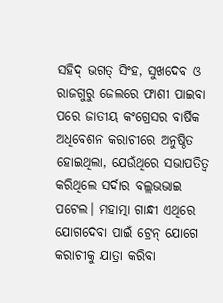ସହିଦ୍‌ ଭଗତ୍‌ ସିଂହ, ସୁଖଦେବ ଓ ରାଜଗୁରୁ ଜେଲରେ ଫାଶୀ ପାଇବା ପରେ ଜାତୀୟ କଂଗ୍ରେସର ବାର୍ଷିକ ଅଧିବେଶନ କରାଚୀରେ ଅନୁଷ୍ଠିତ ହୋଇଥିଲା, ଯେଉଁଥିରେ ସଭାପତିତ୍ବ କରିଥିଲେ ସର୍ଦାର ବଲ୍ଲଭଭାଇ ପଟେଲ। ମହାତ୍ମା ଗାନ୍ଧୀ ଏଥିରେ ଯୋଗଦେବା ପାଇଁ ଟ୍ରେନ୍‌ ଯୋଗେ କରାଚୀକୁ ଯାତ୍ରା କରିବା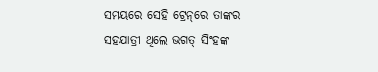ସମୟରେ ସେହି ଟ୍ରେନ୍‌ରେ ତାଙ୍କର ସହଯାତ୍ରୀ ଥିଲେ ଭଗତ୍‌ ସିଂହଙ୍କ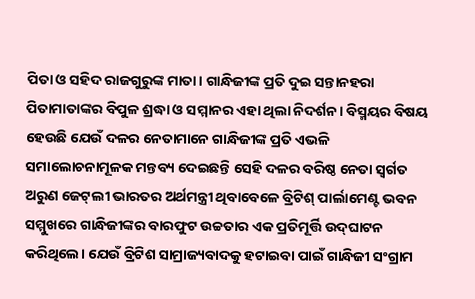ପିତା ଓ ସହିଦ ରାଜଗୁରୁଙ୍କ ମାତା। ଗାନ୍ଧିଜୀଙ୍କ ପ୍ରତି ଦୁଇ ସନ୍ତାନହରା ପିତାମାତାଙ୍କର ବିପୁଳ ଶ୍ରଦ୍ଧା ଓ ସମ୍ମାନର ଏହା ଥିଲା ନିଦର୍ଶନ। ବିସ୍ମୟର ବିଷୟ ହେଉଛି ଯେଉଁ ଦଳର ନେତାମାନେ ଗାନ୍ଧିଜୀଙ୍କ ପ୍ରତି ଏଭଳି ସମାଲୋଚନାମୂଳକ ମନ୍ତବ୍ୟ ଦେଇଛନ୍ତି ସେହି ଦଳର ବରିଷ୍ଠ ନେତା ସ୍ବର୍ଗତ ଅରୁଣ ଜେଟ୍‌ଲୀ ଭାରତର ଅର୍ଥମନ୍ତ୍ରୀ ଥିବାବେଳେ ବ୍ରିଟିଶ୍‌ ପାର୍ଲାମେଣ୍ଟ ଭବନ ସମ୍ମୁଖରେ ଗାନ୍ଧିଜୀଙ୍କର ବାରଫୁଟ ଉଚ୍ଚତାର ଏକ ପ୍ରତିମୂର୍ତ୍ତି ଉଦ୍‌ଘାଟନ କରିଥିଲେ। ଯେଉଁ ବ୍ରିଟିଶ ସାମ୍ରାଜ୍ୟବାଦକୁ ହଟାଇବା ପାଇଁ ଗାନ୍ଧିଜୀ ସଂଗ୍ରାମ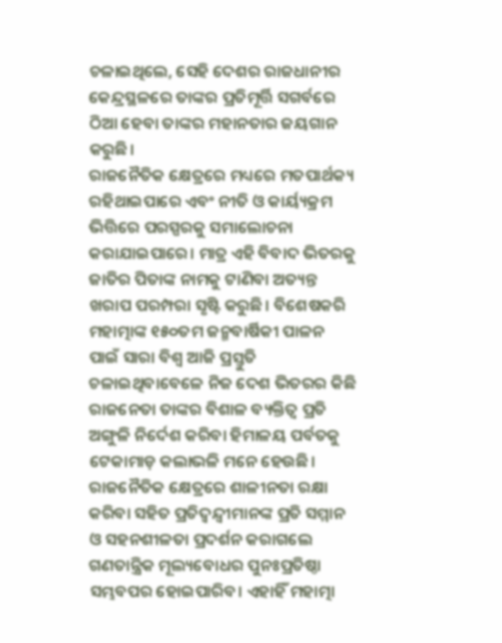ଚଳାଇଥିଲେ, ସେହି ଦେଶର ରାଜଧାନୀର କେନ୍ଦ୍ରସ୍ଥଳରେ ତାଙ୍କର ପ୍ରତିମୂର୍ତ୍ତି ସଗର୍ବରେ ଠିଆ ହେବା ତାଙ୍କର ମହାନତାର ଜୟଗାନ କରୁଛି।
ରାଜନୈତିକ କ୍ଷେତ୍ରରେ ମଧ୍ୟରେ ମତପାର୍ଥକ୍ୟ ରହିଥାଇପାରେ ଏବଂ ନୀତି ଓ କାର୍ୟ୍ୟକ୍ରମ ଭିତ୍ତିରେ ପରସ୍ପରକୁ ସମାଲୋଚନା କରାଯାଇପାରେ। ମାତ୍ର ଏହି ବିବାଦ ଭିତରକୁ ଜାତିର ପିତାଙ୍କ ନାମକୁ ଟାଣିବା ଅତ୍ୟନ୍ତ ଖରାପ ପରମ୍ପରା ସୃଷ୍ଟି କରୁଛି। ବିଶେଷକରି ମହାତ୍ମାଙ୍କ ୧୫୦ତମ ଜନ୍ମବାର୍ଷିକୀ ପାଳନ ପାଇଁ ସାରା ବିଶ୍ବ ଆଜି ପ୍ରସ୍ତୁତି ଚଳାଇଥିବାବେଳେ ନିଜ ଦେଶ ଭିତରର କିଛି ରାଜନେତା ତାଙ୍କର ବିଶାଳ ବ୍ୟକ୍ତିତ୍ବ ପ୍ରତି ଅଙ୍ଗୁଳି ନିର୍ଦେଶ କରିବା ହିମାଳୟ ପର୍ବତକୁ ଟେକାମାଡ଼ କଲାଭଳି ମନେ ହେଉଛି। ରାଜନୈତିକ କ୍ଷେତ୍ରରେ ଶାଳୀନତା ରକ୍ଷା କରିବା ସହିତ ପ୍ରତିଦ୍ବନ୍ଦ୍ବୀମାନଙ୍କ ପ୍ରତି ସମ୍ମାନ ଓ ସହନଶୀଳତା ପ୍ରଦର୍ଶନ କରାଗଲେ ଗଣତାନ୍ତ୍ରିକ ମୂଲ୍ୟବୋଧର ପୁନଃପ୍ରତିଷ୍ଠା ସମ୍ଭବପର ହୋଇପାରିବ। ଏହାହିଁ ମହାତ୍ମା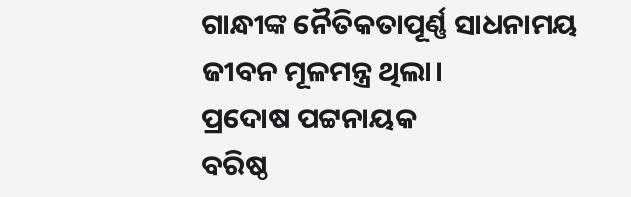ଗାନ୍ଧୀଙ୍କ ନୈତିକତାପୂର୍ଣ୍ଣ ସାଧନାମୟ ଜୀବନ ମୂଳମନ୍ତ୍ର ଥିଲା।
ପ୍ରଦୋଷ ପଟ୍ଟନାୟକ
ବରିଷ୍ଠ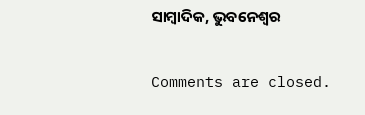ସାମ୍ବାଦିକ, ଭୁବନେଶ୍ବର

Comments are closed.